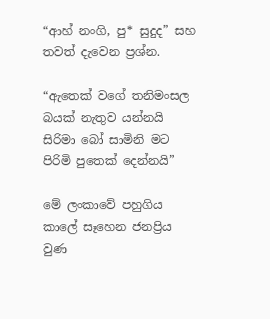“ආහ් නංගි, පු* සුදුද” සහ තවත් දැවෙන ප්‍රශ්න.

“ඇතෙක් වගේ තනිමංසල බයක් නැතුව යන්නයි
සිරිමා බෝ සාමිනි මට පිරිමි පුතෙක් දෙන්නයි”

මේ ලංකාවේ පහුගිය කාලේ සෑහෙන ජනප්‍රිය වුණ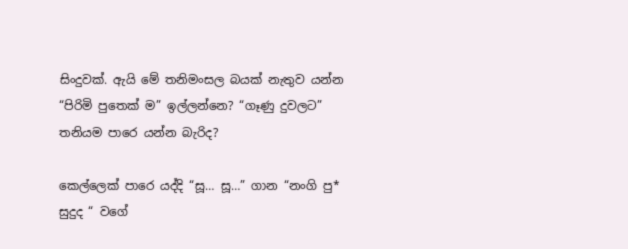සිංදුවක්. ඇයි මේ තනිමංසල බයක් නැතුව යන්න “පිරිමි පුතෙක් ම” ඉල්ලන්නෙ? “ගෑණු දුවලට” තනියම පාරෙ යන්න බැරිද?

කෙල්ලෙක් පාරෙ යද්දි “සූ… සූ…” ගාන “නංගි පු* සුදුද “ වගේ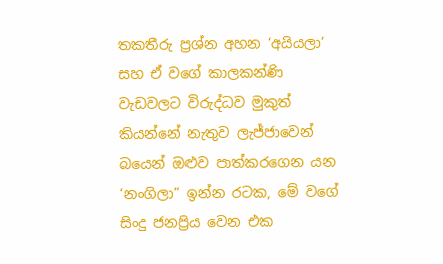තකතීරු ප්‍රශ්න අහන ‘අයියලා’ සහ ඒ වගේ කාලකන්ණි වැඩවලට විරුද්ධව මුකුත් කියන්නේ නැතුව ලැජ්ජාවෙන් බයෙන් ඔළුව පාත්කරගෙන යන ‘නංගිලා” ඉන්න රටක, මේ වගේ සිංදු ජනප්‍රිය වෙන එක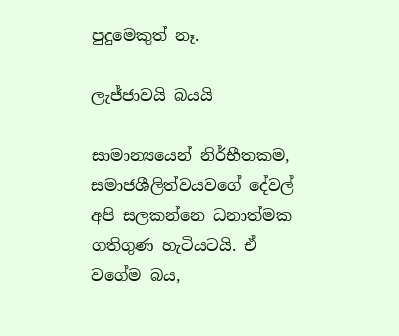පුදුමෙකුත් නෑ.

ලැජ්ජාවයි බයයි

සාමාන්‍යයෙන් නිර්භීතකම, සමාජශීලිත්වයවගේ දේවල් අපි සලකන්නෙ ධනාත්මක ගතිගුණ හැටියටයි. ඒ වගේම බය,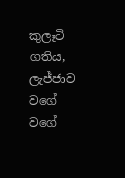කුලෑටි ගතිය, ලැජ්ජාව වගේ වගේ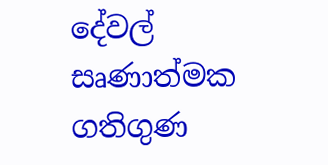දේවල් සෘණාත්මක ගතිගුණ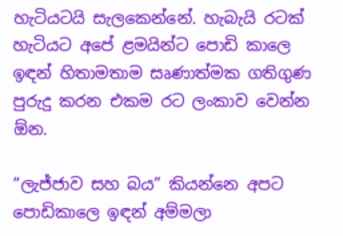හැටියටයි සැලකෙන්නේ. හැබැයි රටක් හැටියට අපේ ළමයින්ට පොඩි කාලෙ ඉඳන් හිතාමතාම සෘණාත්මක ගතිගුණ පුරුදු කරන එකම රට ලංකාව වෙන්න ඕන.

“ලැජ්ජාව සහ බය” කියන්නෙ අපට පොඩිකාලෙ ඉඳන් අම්මලා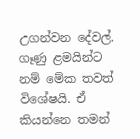උගන්වන දේවල්. ගෑණු ළමයින්ට නම් මේක තවත් විශේෂයි. ඒ කියන්නෙ තමන්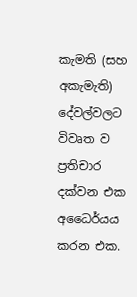කැමති (සහ අකැමැති) දේවල්වලට විවෘත ව ප්‍රතිචාර දක්වන එක අධෛර්යය කරන එක.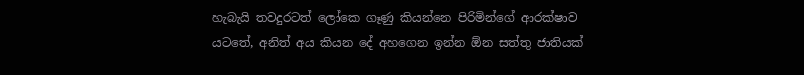හැබැයි තවදුරටත් ලෝකෙ ගෑණු කියන්නෙ පිරිමින්ගේ ආරක්ෂාව යටතේ, අනිත් අය කියන දේ අහගෙන ඉන්න ඕන සත්තු ජාතියක්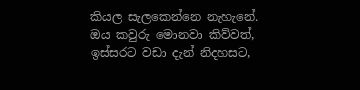කියල සැලකෙන්නෙ නැහැනේ. ඔය කවුරු මොනවා කිව්වත්, ඉස්සරට වඩා දැන් නිදහසට,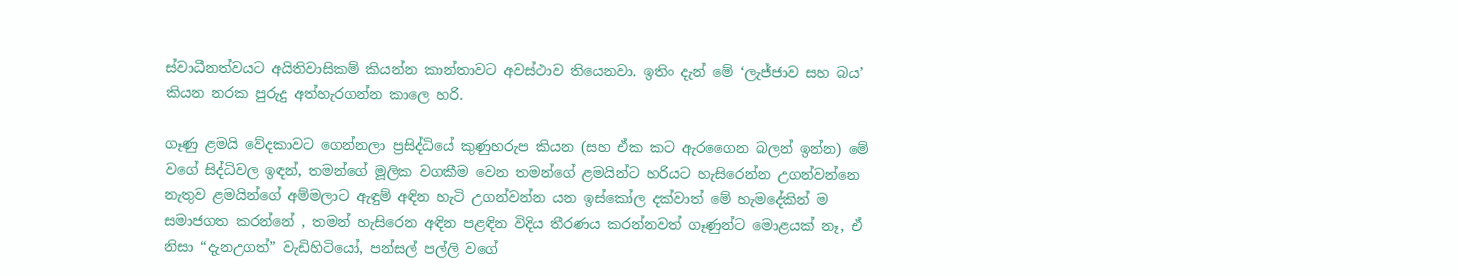ස්වාධීනත්වයට අයිතිවාසිකම් කියන්න කාන්තාවට අවස්ථාව තියෙනවා. ඉතිං දැන් මේ ‘ලැජ්ජාව සහ බය’ කියන නරක පුරුදු අත්හැරගන්න කාලෙ හරි.

ගෑණු ළමයි වේදකාවට ගෙන්නලා ප්‍රසිද්ධියේ කුණුහරුප කියන (සහ ඒක කට ඇරගෛන බලන් ඉන්න) මේ වගේ සිද්ධිවල ඉඳන්, තමන්ගේ මූලික වගකීම වෙන තමන්ගේ ළමයින්ට හරියට හැසිරෙන්න උගන්වන්නෙ නැතුව ළමයින්ගේ අම්මලාට ඇඳුම් අඳින හැටි උගන්වන්න යන ඉස්කෝල දක්වාත් මේ හැමදේකින් ම සමාජගත කරන්නේ , තමන් හැසිරෙන අඳින පළඳින විදිය තීරණය කරන්නවත් ගෑණුන්ට මොළයක් නෑ, ඒ නිසා “දැනඋගත්” වැඩිහිටියෝ, පන්සල් පල්ලි වගේ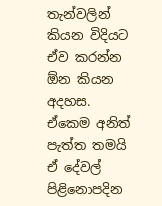තැන්වලින් කියන විදියට ඒව කරන්න ඕන කියන අදහස. ඒකෙම අනිත් පැත්ත තමයි ඒ දේවල් පිළිනොපදින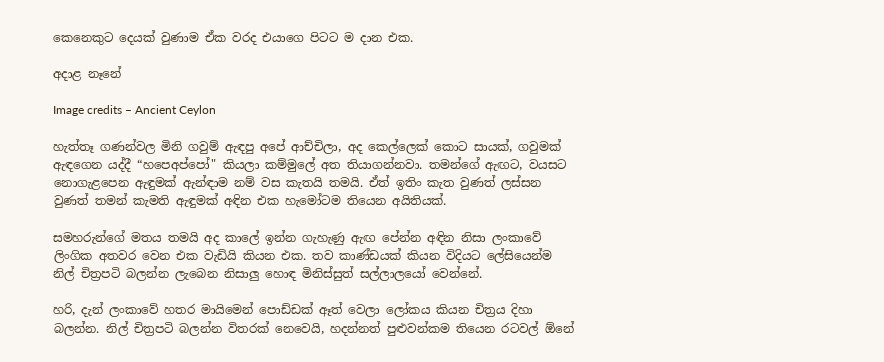කෙනෙකුට දෙයක් වුණාම ඒක වරද එයාගෙ පිටට ම දාන එක.

අදාළ නෑනේ

Image credits – Ancient Ceylon

හැත්තෑ ගණන්වල මිනි ගවුම් ඇඳපු අපේ ආච්චිලා, අද කෙල්ලෙක් කොට සායක්, ගවුමක් ඇඳගෙන යද්දී “හපෙඅප්පෝ" කියලා කම්මුලේ අත තියාගන්නවා. තමන්ගේ ඇඟට, වයසට නොගැළපෙන ඇඳුමක් ඇන්ඳාම නම් වස කැතයි තමයි. ඒත් ඉතිං කැත වුණත් ලස්සන වුණත් තමන් කැමති ඇඳුමක් අඳින එක හැමෝටම තියෙන අයිතියක්.

සමහරුන්ගේ මතය තමයි අද කාලේ ඉන්න ගැහැණු ඇඟ පේන්න අඳින නිසා ලංකාවේ ලිංගික අතවර වෙන එක වැඩියි කියන එක. තව කාණ්ඩයක් කියන විදියට ලේසියෙන්ම නිල් චිත්‍රපටි බලන්න ලැබෙන නිසාලු හොඳ මිනිස්සුත් සල්ලාලයෝ වෙන්නේ.

හරි, දැන් ලංකාවේ හතර මායිමෙන් පොඩ්ඩක් ඈත් වෙලා ලෝකය කියන චිත්‍රය දිහා බලන්න. නිල් චිත්‍රපටි බලන්න විතරක් නෙවෙයි, හදන්නත් පුළුවන්කම තියෙන රටවල් ඕනේ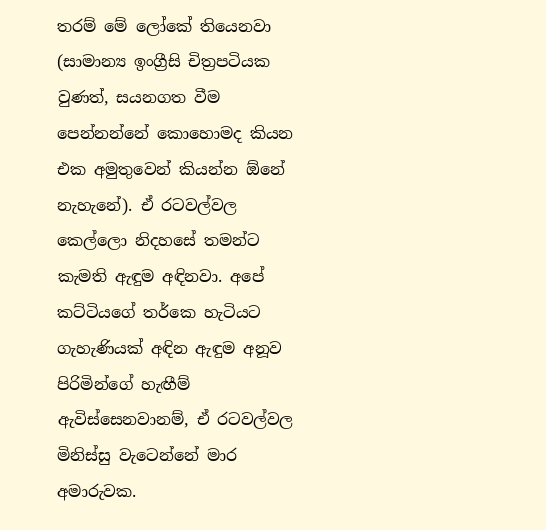තරම් මේ ලෝකේ තියෙනවා (සාමාන්‍ය ඉංග්‍රීසි චිත්‍රපටියක වුණත්, සයනගත වීම පෙන්නන්නේ කොහොමද කියන එක අමුතුවෙන් කියන්න ඕනේ නැහැනේ). ඒ රටවල්වල කෙල්ලො නිදහසේ තමන්ට කැමති ඇඳුම අඳිනවා. අපේ කට්ටියගේ තර්කෙ හැටියට ගැහැණියක් අඳින ඇඳුම අනූව පිරිමින්ගේ හැඟීම් ඇවිස්සෙනවානම්, ඒ රටවල්වල මිනිස්සු වැටෙන්නේ මාර අමාරුවක.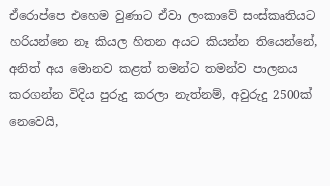ඒරොප්පෙ එහෙම වුණාට ඒවා ලංකාවේ සංස්කෘතියට හරියන්නෙ නෑ කියල හිතන අයට කියන්න තියෙන්නේ, අනිත් අය මොනව කළත් තමන්ට තමන්ව පාලනය කරගන්න විදිය පුරුදු කරලා නැත්නම්, අවුරුදු 2500ක් නෙවෙයි,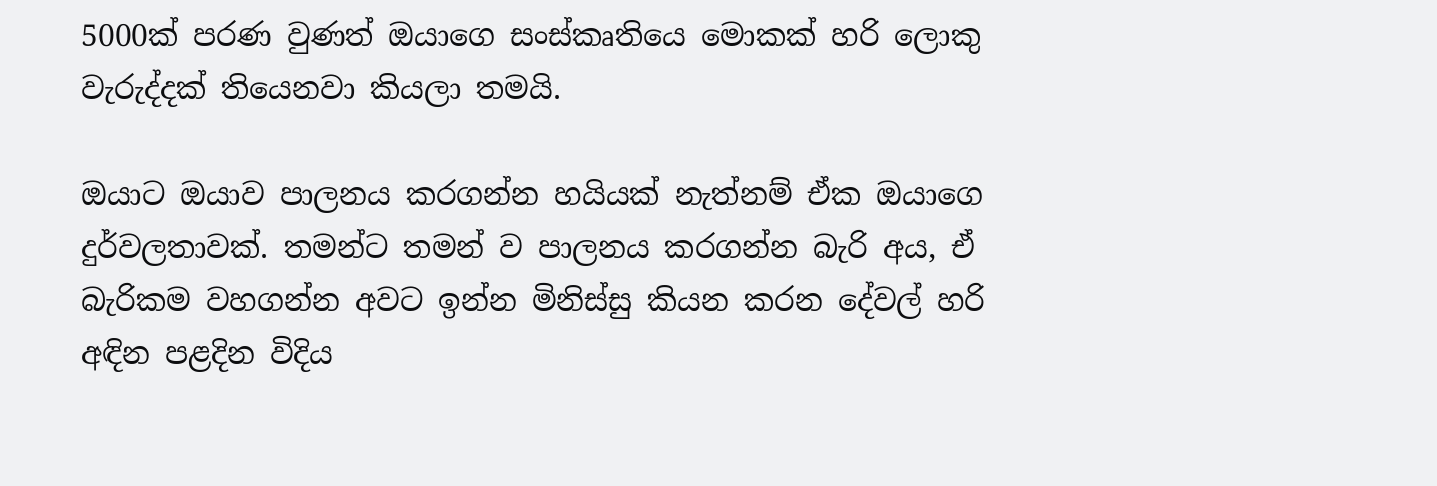5000ක් පරණ වුණත් ඔයාගෙ සංස්කෘතියෙ මොකක් හරි ලොකු වැරුද්දක් තියෙනවා කියලා තමයි.

ඔයාට ඔයාව පාලනය කරගන්න හයියක් නැත්නම් ඒක ඔයාගෙ දුර්වලතාවක්. තමන්ට තමන් ව පාලනය කරගන්න බැරි අය, ඒ බැරිකම වහගන්න අවට ඉන්න මිනිස්සු කියන කරන දේවල් හරි අඳින පළදින විදිය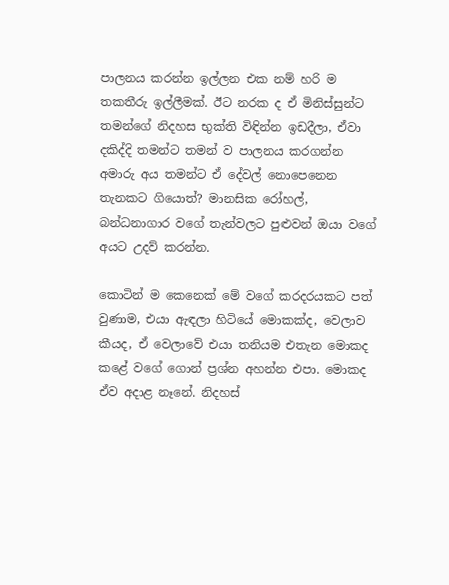පාලනය කරන්න ඉල්ලන එක නම් හරි ම තකතීරු ඉල්ලීමක්. ඊට නරක ද ඒ මිනිස්සුන්ට තමන්ගේ නිදහස භුක්ති විඳින්න ඉඩදීලා, ඒවා දකිද්දි තමන්ට තමන් ව පාලනය කරගන්න අමාරු අය තමන්ට ඒ දේවල් නොපෙනෙන තැනකට ගියොත්? මානසික රෝහල්, බන්ධනාගාර වගේ තැන්වලට පුළුවන් ඔයා වගේ අයට උදව් කරන්න.

කොටින් ම කෙනෙක් මේ වගේ කරදරයකට පත් වුණාම, එයා ඇඳලා හිටියේ මොකක්ද, වෙලාව කීයද, ඒ වෙලාවේ එයා තනියම එතැන මොකද කළේ වගේ ගොන් ප්‍රශ්න අහන්න එපා. මොකද  ඒව අදාළ නෑනේ. නිදහස්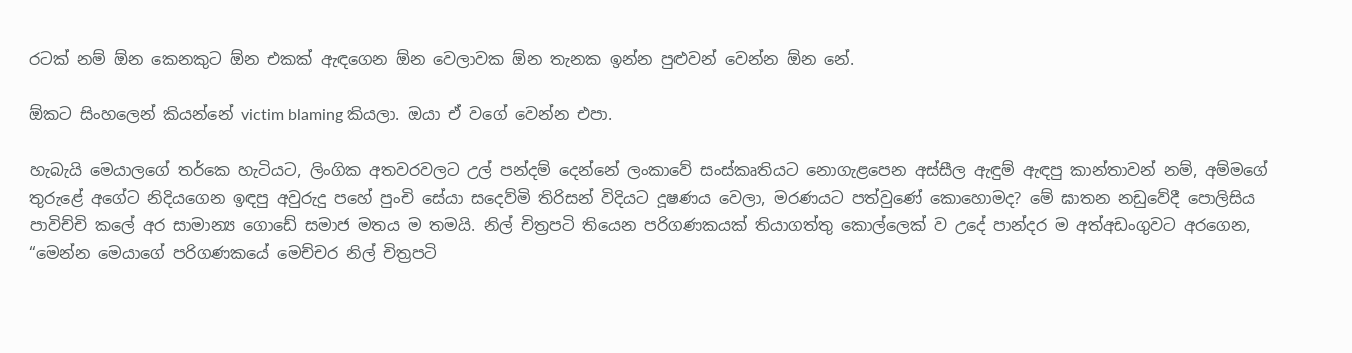රටක් නම් ඕන කෙනකුට ඕන එකක් ඇඳගෙන ඕන වෙලාවක ඕන තැනක ඉන්න පුළුවන් වෙන්න ඕන නේ.

ඕකට සිංහලෙන් කියන්නේ victim blaming කියලා. ඔයා ඒ වගේ වෙන්න එපා.

හැබැයි මෙයාලගේ තර්කෙ හැටියට, ලිංගික අතවරවලට උල් පන්දම් දෙන්නේ ලංකාවේ සංස්කෘතියට නොගැළපෙන අස්සීල ඇඳුම් ඇඳපු කාන්තාවන් නම්, අම්මගේ තුරුළේ අගේට නිදියගෙන ඉඳපු අවුරුදු පහේ පුංචි සේයා සදෙව්මි තිරිසන් විදියට දූෂණය වෙලා, මරණයට පත්වුණේ කොහොමද? මේ ඝාතන නඩුවේදී පොලිසිය පාවිච්චි කලේ අර සාමාන්‍ය ගොඩේ සමාජ මතය ම තමයි. නිල් චිත්‍රපටි තියෙන පරිගණකයක් තියාගත්තු කොල්ලෙක් ව උදේ පාන්දර ම අත්අඩංගුවට අරගෙන, “මෙන්න මෙයාගේ පරිගණකයේ මෙච්චර නිල් චිත්‍රපටි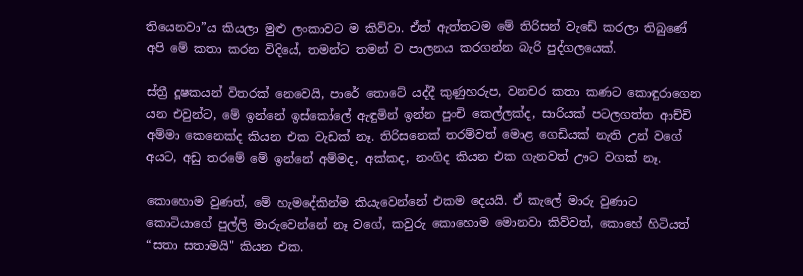තියෙනවා”ය කියලා මුළු ලංකාවට ම කිව්වා. ඒත් ඇත්තටම මේ තිරිසන් වැඩේ කරලා තිබුණේ අපි මේ කතා කරන විදියේ, තමන්ට තමන් ව පාලනය කරගන්න බැරි පුද්ගලයෙක්.

ස්ත්‍රී දූෂකයන් විතරක් නෙවෙයි, පාරේ තොටේ යද්දී කුණුහරුප, වනචර කතා කණට කොඳුරාගෙන යන එවුන්ට, මේ ඉන්නේ ඉස්කෝලේ ඇඳුමින් ඉන්න පුංචි කෙල්ලක්ද, සාරියක් පටලගත්ත ආච්චි අම්මා කෙනෙක්ද කියන එක වැඩක් නෑ. තිරිසනෙක් තරම්වත් මොළ ගෙඩියක් නැති උන් වගේ අයට, අඩු තරමේ මේ ඉන්නේ අම්මද, අක්කද, නංගිද කියන එක ගැනවත් ඌට වගක් නෑ.

කොහොම වුණත්, මේ හැමදේකින්ම කියැවෙන්නේ එකම දෙයයි. ඒ කැලේ මාරු වුණාට කොටියාගේ පුල්ලි මාරුවෙන්නේ නෑ වගේ, කවුරු කොහොම මොනවා කිව්වත්, කොහේ හිටියත් “සතා සතාමයි" කියන එක.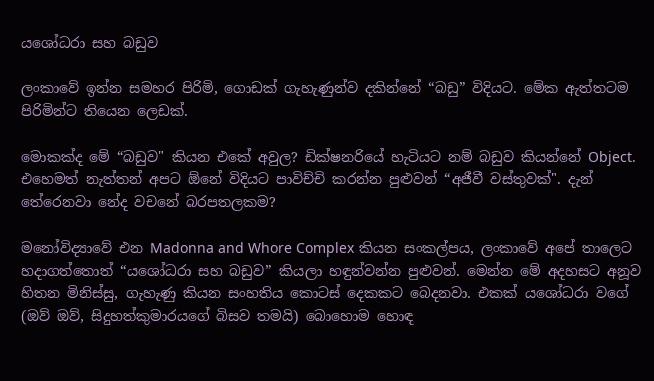යශෝධරා සහ බඩුව

ලංකාවේ ඉන්න සමහර පිරිමි, ගොඩක් ගැහැණුන්ව දකින්නේ “බඩු” විදියට. මේක ඇත්තටම පිරිමින්ට තියෙන ලෙඩක්.

මොකක්ද මේ “බඩුව" කියන එකේ අවුල? ඩික්ෂනරියේ හැටියට නම් බඩුව කියන්නේ Object. එහෙමත් නැත්තන් අපට ඕනේ විදියට පාවිච්චි කරන්න පුළුවන් “අජීවී වස්තුවක්". දැන් තේරෙනවා නේද වචනේ බරපතලකම?

මනෝවිද්‍යාවේ එන Madonna and Whore Complex කියන සංකල්පය, ලංකාවේ අපේ තාලෙට   හදාගත්තොත් “යශෝධරා සහ බඩුව” කියලා හඳුන්වන්න පුළුවන්. මෙන්න මේ අදහසට අනූව හිතන මිනිස්සු, ගැහැණු කියන සංහතිය කොටස් දෙකකට බෙදනවා. එකක් යශෝධරා වගේ (ඔව් ඔව්, සිදුහත්කුමාරයගේ බිසව තමයි) බොහොම හොඳ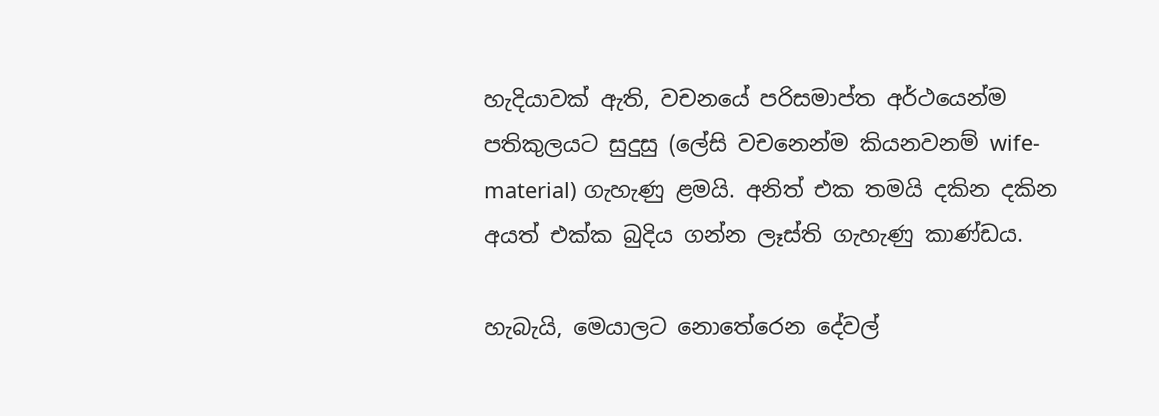හැදියාවක් ඇති, වචනයේ පරිසමාප්ත අර්ථයෙන්ම පතිකුලයට සුදුසු (ලේසි වචනෙන්ම කියනවනම් wife-material) ගැහැණු ළමයි. අනිත් එක තමයි දකින දකින අයත් එක්ක බුදිය ගන්න ලෑස්ති ගැහැණු කාණ්ඩය.

හැබැයි, මෙයාලට නොතේරෙන දේවල්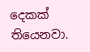දෙකක් තියෙනවා.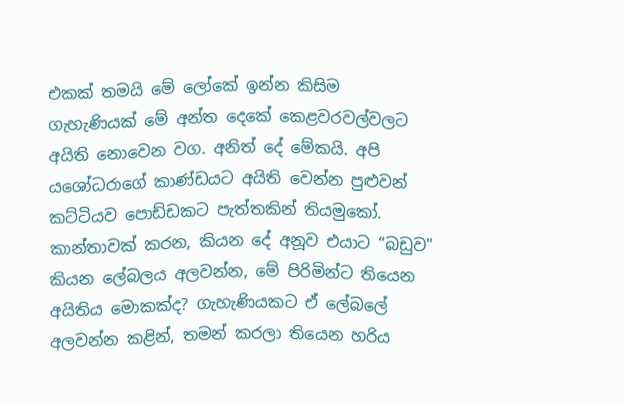එකක් තමයි මේ ලෝකේ ඉන්න කිසිම ගැහැණියක් මේ අන්ත දෙකේ කෙළවරවල්වලට අයිති නොවෙන වග. අනිත් දේ මේකයි. අපි යශෝධරාගේ කාණ්ඩයට අයිති වෙන්න පුළුවන් කට්ටියව පොඩ්ඩකට පැත්තකින් තියමුකෝ. කාන්තාවක් කරන, කියන දේ අනූව එයාට “බඩුව" කියන ලේබලය අලවන්න, මේ පිරිමින්ට තියෙන අයිතිය මොකක්ද? ගැහැණියකට ඒ ලේබලේ අලවන්න කළින්, තමන් කරලා තියෙන හරිය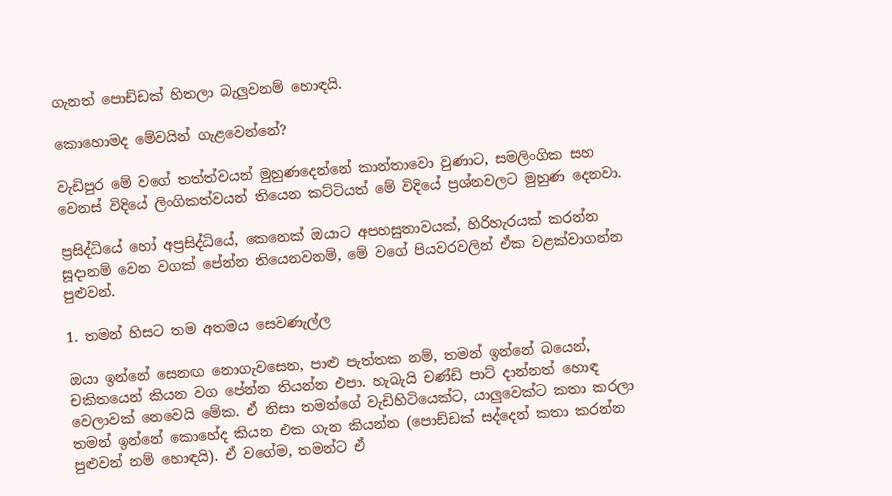ගැනත් පොඩ්ඩක් හිතලා බැලුවනම් හොඳයි.

කොහොමද මේවයින් ගැළවෙන්නේ?

වැඩිපුර මේ වගේ තත්ත්වයන් මුහුණදෙන්නේ කාන්තාවො වුණාට, සමලිංගික සහ වෙනස් විදියේ ලිංගිකත්වයන් තියෙන කට්ටියත් මේ විදියේ ප්‍රශ්නවලට මුහුණ දෙනවා.

ප්‍රසිද්ධියේ හෝ අප්‍රසිද්ධියේ, කෙනෙක් ඔයාට අපහසුතාවයක්, හිරිහැරයක් කරන්න සූදානම් වෙන වගක් පේන්න තියෙනවනම්, මේ වගේ පියවරවලින් ඒක වළක්වාගන්න පුළුවන්.

1. තමන් හිසට තම අතමය සෙවණැල්ල

ඔයා ඉන්නේ සෙනඟ නොගැවසෙන, පාළු පැත්තක නම්, තමන් ඉන්නේ බයෙන්, චකිතයෙන් කියන වග පේන්න තියන්න එපා. හැබැයි චණ්ඩි පාට් දාන්නත් හොඳ වෙලාවක් නෙවෙයි මේක. ඒ නිසා තමන්ගේ වැඩිහිටියෙක්ට, යාලුවෙක්ට කතා කරලා තමන් ඉන්නේ කොහේද කියන එක ගැන කියන්න (පොඩ්ඩක් සද්දෙන් කතා කරන්න පුළුවන් නම් හොඳයි). ඒ වගේම, තමන්ට ඒ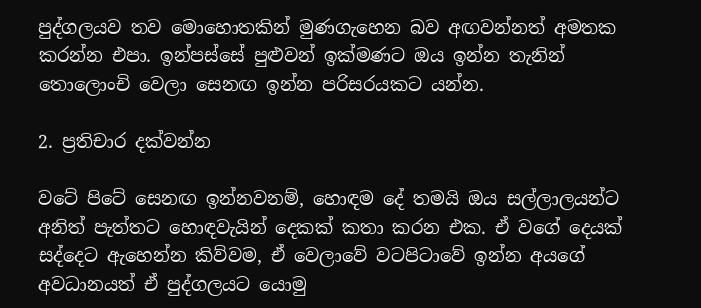පුද්ගලයව තව මොහොතකින් මුණගැහෙන බව අඟවන්නත් අමතක කරන්න එපා. ඉන්පස්සේ පුළුවන් ඉක්මණට ඔය ඉන්න තැනින් තොලොංචි වෙලා සෙනඟ ඉන්න පරිසරයකට යන්න.

2. ප්‍රතිචාර දක්වන්න

වටේ පිටේ සෙනඟ ඉන්නවනම්, හොඳම දේ තමයි ඔය සල්ලාලයන්ට අනිත් පැත්තට හොඳවැයින් දෙකක් කතා කරන එක. ඒ වගේ දෙයක් සද්දෙට ඇහෙන්න කිව්වම, ඒ වෙලාවේ වටපිටාවේ ඉන්න අයගේ අවධානයත් ඒ පුද්ගලයට යොමු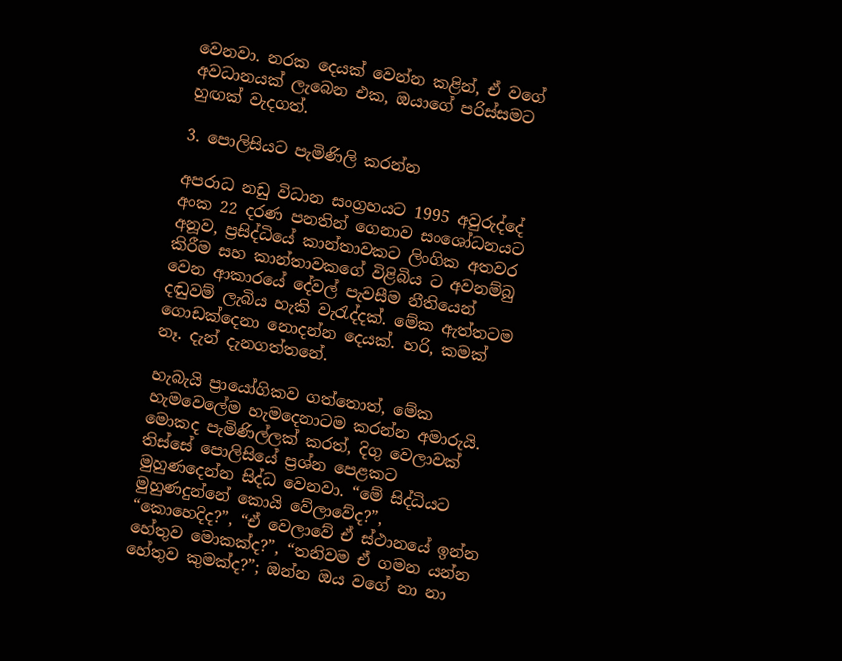වෙනවා. නරක දෙයක් වෙන්න කළින්, ඒ වගේ අවධානයක් ලැබෙන එක, ඔයාගේ පරිස්සමට හුඟක් වැදගත්.

3. පොලිසියට පැමිණිලි කරන්න

අපරාධ නඩු විධාන සංග්‍රහයට 1995 අවුරුද්දේ අංක 22 දරණ පනතින් ගෙනාව සංශෝධනයට අනූව, ප්‍රසිද්ධියේ කාන්තාවකට ලිංගික අතවර කිරීම සහ කාන්තාවකගේ විළිබිය ට අවනම්බු වෙන ආකාරයේ දේවල් පැවසීම නීතියෙන් දඬුවම් ලැබිය හැකි වැරැද්දක්. මේක ඇත්තටම ගොඩක්දෙනා නොදන්න දෙයක්. හරි, කමක් නෑ. දැන් දැනගත්තනේ.

හැබැයි ප්‍රායෝගිකව ගත්තොත්, මේක හැමවෙලේම හැමදෙනාටම කරන්න අමාරුයි. මොකද පැමිණිල්ලක්‌ කරත්, දිගු වෙලාවක් තිස්සේ පොලිසියේ ප්‍රශ්න පෙළකට මුහුණදෙන්න සිද්ධ වෙනවා. “මේ සිද්ධියට මුහුණදුන්නේ කොයි වේලාවේද?”, “කොහෙදිද?”, “ඒ වෙලාවේ ඒ ස්ථානයේ ඉන්න හේතුව මොකක්ද?”, “තනිවම ඒ ගමන යන්න හේතුව කුමක්ද?”; ඔන්න ඔය වගේ නා නා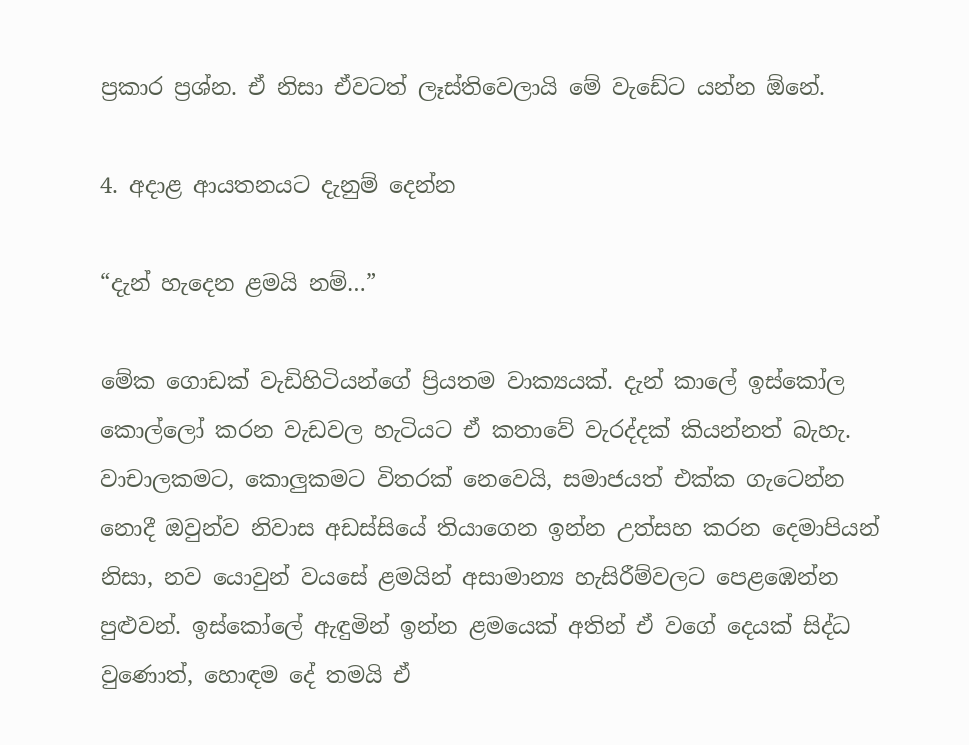ප්‍රකාර ප්‍රශ්න. ඒ නිසා ඒවටත් ලෑස්තිවෙලායි මේ වැඩේට යන්න ඕනේ.

4. අදාළ ආයතනයට දැනුම් දෙන්න

“දැන් හැදෙන ළමයි නම්…”

මේක ගොඩක් වැඩිහිටියන්ගේ ප්‍රියතම වාක්‍යයක්. දැන් කාලේ ඉස්කෝල කොල්ලෝ කරන වැඩවල හැටියට ඒ කතාවේ වැරද්දක් කියන්නත් බැහැ. වාචාලකමට, කොලුකමට විතරක් නෙවෙයි, සමාජයත් එක්ක ගැටෙන්න නොදී ඔවුන්ව නිවාස අඩස්සියේ තියාගෙන ඉන්න උත්සහ කරන දෙමාපියන් නිසා, නව යොවුන් වයසේ ළමයින් අසාමාන්‍ය හැසිරීම්වලට පෙළඹෙන්න පුළුවන්. ඉස්කෝලේ ඇඳුමින් ඉන්න ළමයෙක් අතින් ඒ වගේ දෙයක් සිද්ධ වුණොත්, හොඳම දේ තමයි ඒ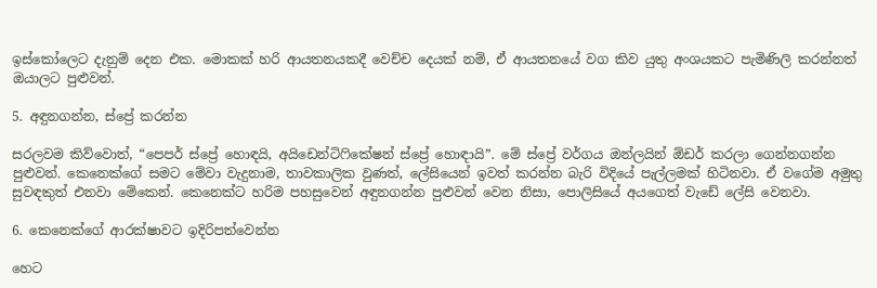ඉස්කෝලෙට දැනුම් දෙන එක. මොකක් හරි ආයතනයකදී වෙච්ච දෙයක් නම්, ඒ ආයතනයේ වග කිව යුතු අංශයකට පැමිණිලි කරන්නත් ඔයාලට පුළුවන්.

5. අඳුනගන්න, ස්ප්‍රේ කරන්න

සරලවම කිව්වොත්, “පෙපර් ස්ප්‍රේ හොඳයි, අයිඩෙන්ටිෆිකේෂන් ස්ප්‍රේ හොඳායි”. මේ ස්ප්‍රේ වර්ගය ඔන්ලයින් ඕඩර් කරලා ගෙන්නගන්න පුළුවන්. කෙනෙක්ගේ සමට මේවා වැදුනාම, තාවකාලික වුණත්, ලේසියෙන් ඉවත් කරන්න බැරි විදියේ පැල්ලමක් හිටිනවා. ඒ වගේම අමුතු සුවඳකුත් එනවා මේකෙන්. කෙනෙක්ට හරිම පහසුවෙන් අඳුනගන්න පුළුවන් වෙන නිසා, පොලිසියේ අයගෙත් වැඩේ ලේසි වෙනවා.

6. කෙනෙක්ගේ ආරක්ෂාවට ඉදිරිපත්වෙන්න

හෙට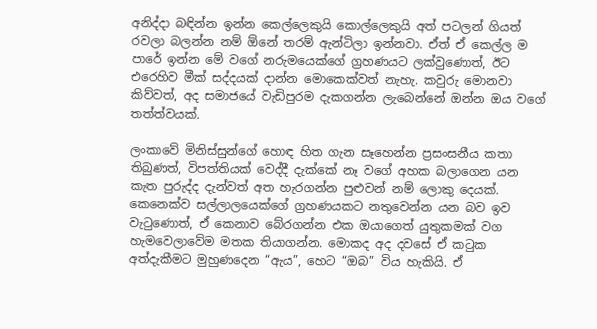අනිද්දා බඳින්න ඉන්න කෙල්ලෙකුයි කොල්ලෙකුයි අත් පටලන් ගියත් රවලා බලන්න නම් ඕනේ තරම් ඇන්ටිලා ඉන්නවා. ඒත් ඒ කෙල්ල ම පාරේ ඉන්න මේ වගේ නරුමයෙක්ගේ ග්‍රහණයට ලක්වුණොත්, ඊට එරෙහිව මීක් සද්දයක් දාන්න මොකෙක්වත් නැහැ. කවුරු මොනවා කිව්වත්, අද සමාජයේ වැඩිපුරම දැකගන්න ලැබෙන්නේ ඔන්න ඔය වගේ තත්ත්වයක්.

ලංකාවේ මිනිස්සුන්ගේ හොඳ හිත ගැන සෑහෙන්න ප්‍රසංසනීය කතා තිබුණත්, විපත්තියක් වෙද්දී දැක්කේ නෑ වගේ අහක බලාගෙන යන කැත පුරුද්ද දැන්වත් අත හැරගන්න පුළුවන් නම් ලොකු දෙයක්. කෙනෙක්ව සල්ලාලයෙක්ගේ ග්‍රහණයකට නතුවෙන්න යන බව ඉව වැටුණොත්, ඒ කෙනාව බේරගන්න එක ඔයාගෙත් යුතුකමක් වග හැමවෙලාවේම මතක තියාගන්න. මොකද අද දවසේ ඒ කටුක අත්දැකීමට මුහුණදෙන “ඇය”, හෙට “ඔබ” විය හැකියි. ඒ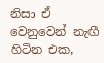නිසා ඒ වෙනුවෙන් නැඟී හිටින එක,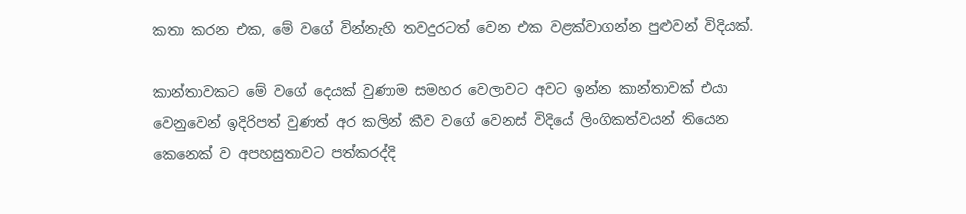කතා කරන එක, මේ වගේ වින්නැහි තවදුරටත් වෙන එක වළක්වාගන්න පුළුවන් විදියක්.

කාන්තාවකට මේ වගේ දෙයක් වුණාම සමහර වෙලාවට අවට ඉන්න කාන්තාවක් එයා වෙනුවෙන් ඉදිරිපත් වුණත් අර කලින් කීව වගේ වෙනස් විදියේ ලිංගිකත්වයන් තියෙන කෙනෙක් ව අපහසුතාවට පත්කරද්දි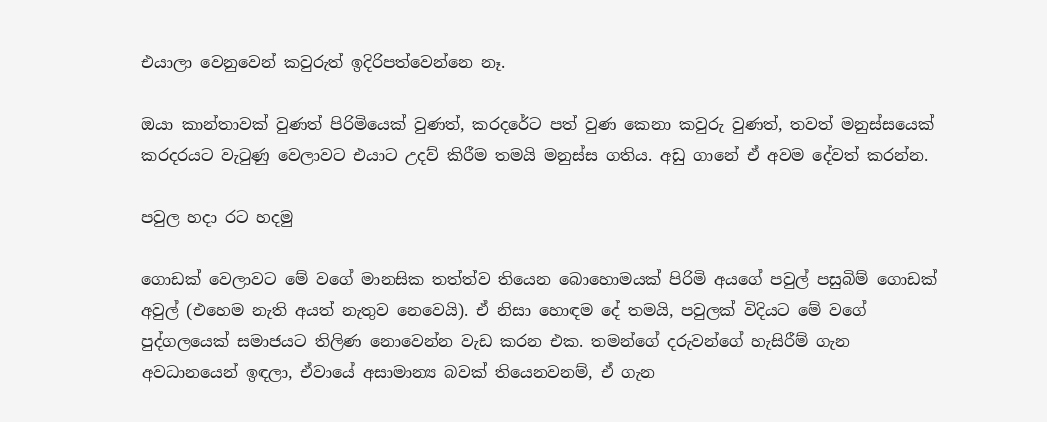එයාලා වෙනුවෙන් කවුරුත් ඉදිරිපත්වෙන්නෙ නෑ.

ඔයා කාන්තාවක් වුණත් පිරිමියෙක් වුණත්, කරදරේට පත් වුණ කෙනා කවුරු වුණත්, තවත් මනුස්සයෙක් කරදරයට වැටුණු වෙලාවට එයාට උදව් කිරීම තමයි මනුස්ස ගතිය. අඩු ගානේ ඒ අවම දේවත් කරන්න.

පවුල හදා රට හදමු

ගොඩක් වෙලාවට මේ වගේ මානසික තත්ත්ව තියෙන බොහොමයක් පිරිමි අයගේ පවුල් පසුබිම් ගොඩක් අවුල් (එහෙම නැති අයත් නැතුව නෙවෙයි). ඒ නිසා හොඳම දේ තමයි, පවුලක් විදියට මේ වගේ පුද්ගලයෙක් සමාජයට තිලිණ නොවෙන්න වැඩ කරන එක. තමන්ගේ දරුවන්ගේ හැසිරීම් ගැන අවධානයෙන් ඉඳලා, ඒවායේ අසාමාන්‍ය බවක් තියෙනවනම්, ඒ ගැන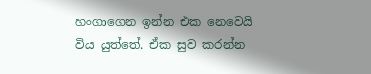හංගාගෙන ඉන්න එක නෙවෙයි විය යුත්තේ. ඒක සුව කරන්න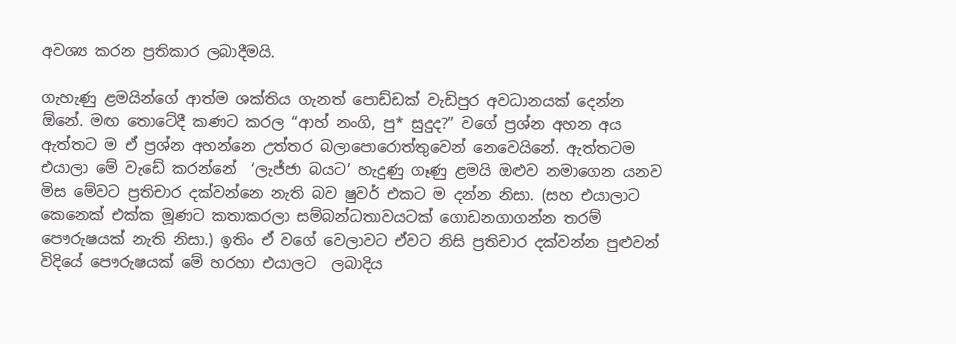අවශ්‍ය කරන ප්‍රතිකාර ලබාදීමයි.

ගැහැණු ළමයින්ගේ ආත්ම ශක්තිය ගැනත් පොඩ්ඩක් වැඩිපුර අවධානයක් දෙන්න ඕනේ. මඟ තොටේදී කණට කරල “ආහ් නංගි, පු* සුදුද?” වගේ ප්‍රශ්න අහන අය ඇත්තට ම ඒ ප්‍රශ්න අහන්නෙ උත්තර බලාපොරොත්තුවෙන් නෙවෙයිනේ. ඇත්තටම එයාලා මේ වැඩේ කරන්නේ  ‘ලැජ්ජා බයට’ හැදුණු ගෑණු ළමයි ඔළුව නමාගෙන යනව මිස මේවට ප්‍රතිචාර දක්වන්නෙ නැති බව ෂුවර් එකට ම දන්න නිසා. (සහ එයාලාට කෙනෙක් එක්ක මූණට කතාකරලා සම්බන්ධතාවයටක් ගොඩනගාගන්න තරම් පෞරුෂයක් නැති නිසා.) ඉතිං ඒ වගේ වෙලාවට ඒවට නිසි ප්‍රතිචාර දක්වන්න පුළුවන් විදියේ පෞරුෂයක් මේ හරහා එයාලට  ලබාදිය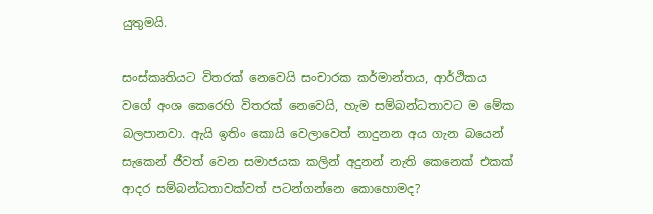යුතුමයි.

සංස්කෘතියට විතරක් නෙවෙයි සංචාරක කර්මාන්තය, ආර්ථිකය වගේ අංශ කෙරෙහි විතරක් නෙවෙයි, හැම සම්බන්ධතාවට ම මේක බලපානවා. ඇයි ඉතිං කොයි වෙලාවෙත් නාදුනන අය ගැන බයෙන් සැකෙන් ජීවත් වෙන සමාජයක කලින් අදුනන් නැති කෙනෙක් එකක් ආදර සම්බන්ධතාවක්වත් පටන්ගන්නෙ කොහොමද?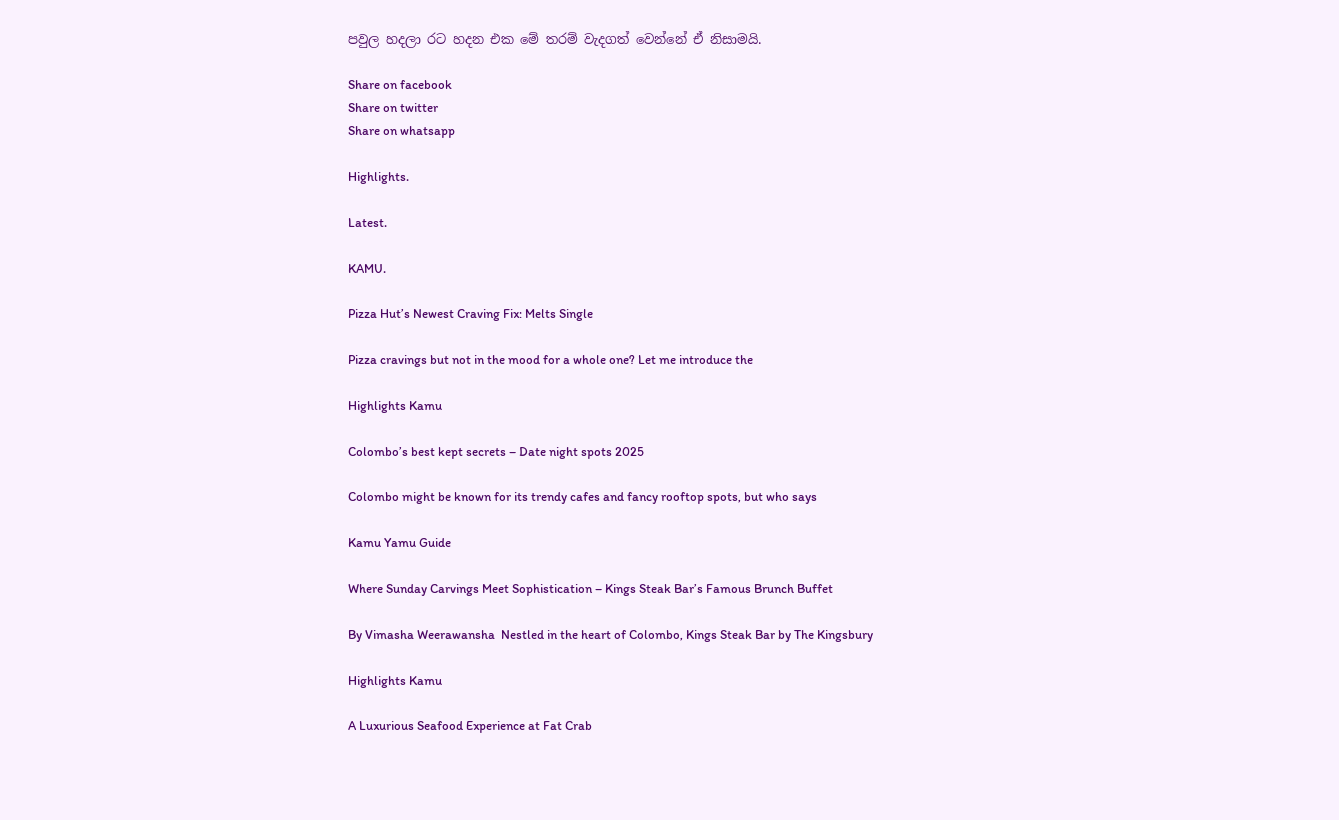පවුල හදලා රට හදන එක මේ තරම් වැදගත් වෙන්නේ ඒ නිසාමයි.

Share on facebook
Share on twitter
Share on whatsapp

Highlights.

Latest.

KAMU.

Pizza Hut’s Newest Craving Fix: Melts Single

Pizza cravings but not in the mood for a whole one? Let me introduce the

Highlights Kamu

Colombo’s best kept secrets – Date night spots 2025

Colombo might be known for its trendy cafes and fancy rooftop spots, but who says

Kamu Yamu Guide

Where Sunday Carvings Meet Sophistication – Kings Steak Bar’s Famous Brunch Buffet

By Vimasha Weerawansha  Nestled in the heart of Colombo, Kings Steak Bar by The Kingsbury

Highlights Kamu

A Luxurious Seafood Experience at Fat Crab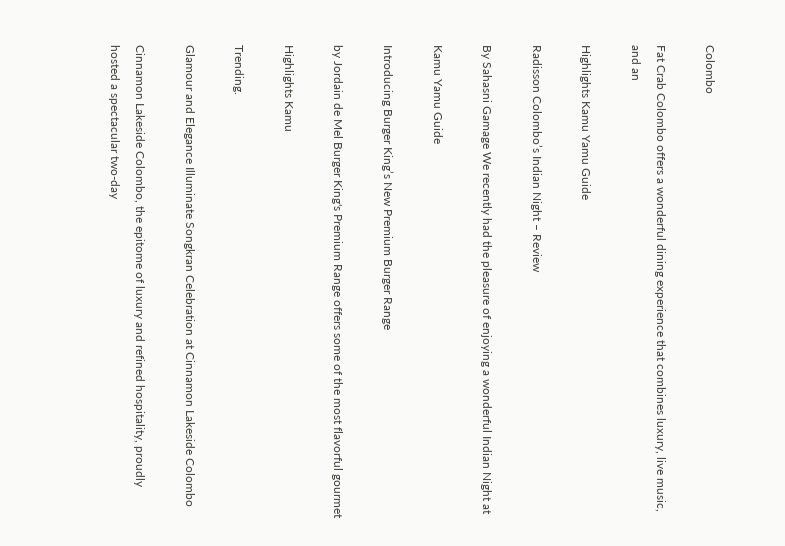Colombo

Fat Crab Colombo offers a wonderful dining experience that combines luxury, live music, and an

Highlights Kamu Yamu Guide

Radisson Colombo’s Indian Night – Review

By Sahasni Gamage We recently had the pleasure of enjoying a wonderful Indian Night at

Kamu Yamu Guide

Introducing Burger King’s New Premium Burger Range

by Jordain de Mel Burger King's Premium Range offers some of the most flavorful gourmet

Highlights Kamu

Trending.

Glamour and Elegance Illuminate Songkran Celebration at Cinnamon Lakeside Colombo

Cinnamon Lakeside Colombo, the epitome of luxury and refined hospitality, proudly hosted a spectacular two-day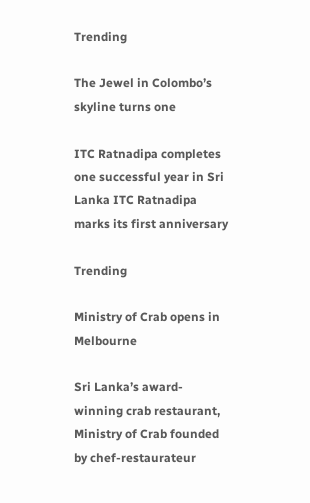Trending

The Jewel in Colombo’s skyline turns one

ITC Ratnadipa completes one successful year in Sri Lanka ITC Ratnadipa marks its first anniversary

Trending

Ministry of Crab opens in Melbourne

Sri Lanka’s award-winning crab restaurant, Ministry of Crab founded by chef-restaurateur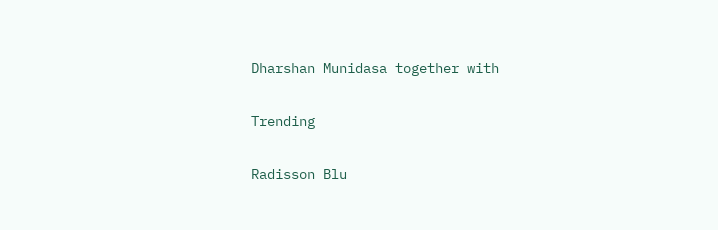Dharshan Munidasa together with

Trending

Radisson Blu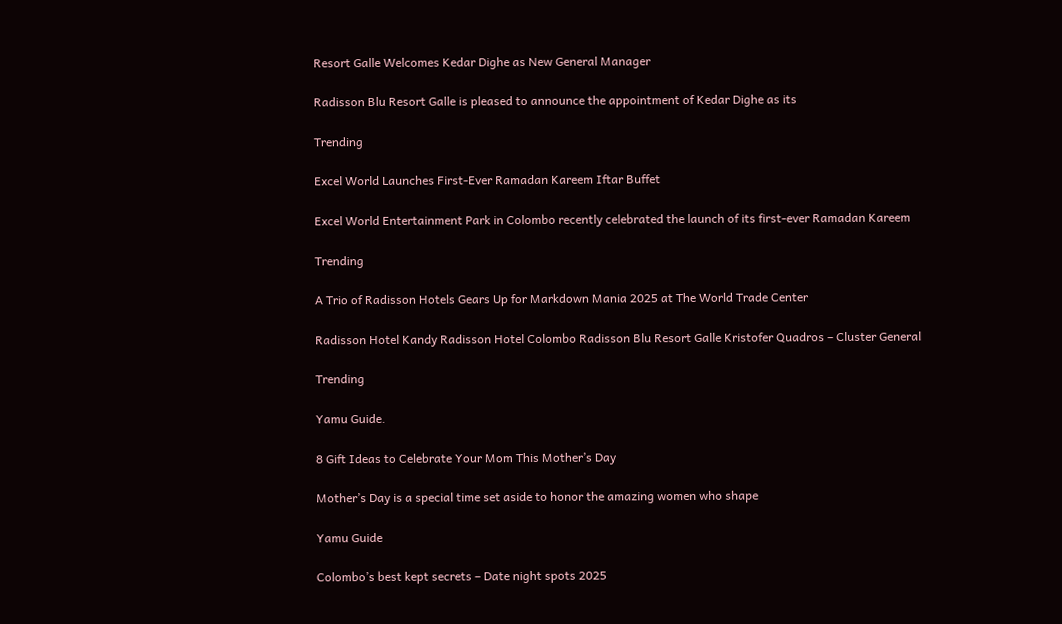Resort Galle Welcomes Kedar Dighe as New General Manager

Radisson Blu Resort Galle is pleased to announce the appointment of Kedar Dighe as its

Trending

Excel World Launches First-Ever Ramadan Kareem Iftar Buffet

Excel World Entertainment Park in Colombo recently celebrated the launch of its first-ever Ramadan Kareem

Trending

A Trio of Radisson Hotels Gears Up for Markdown Mania 2025 at The World Trade Center

Radisson Hotel Kandy Radisson Hotel Colombo Radisson Blu Resort Galle Kristofer Quadros – Cluster General

Trending

Yamu Guide.

8 Gift Ideas to Celebrate Your Mom This Mother’s Day

Mother’s Day is a special time set aside to honor the amazing women who shape

Yamu Guide

Colombo’s best kept secrets – Date night spots 2025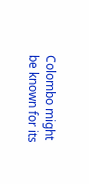Colombo might be known for its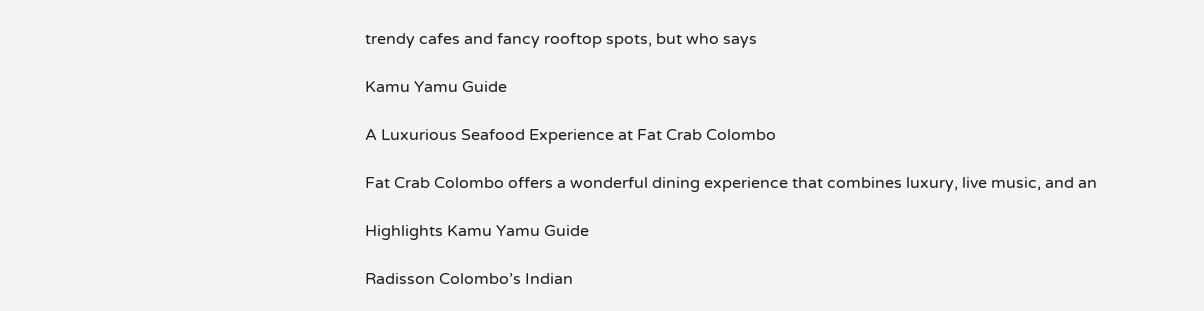trendy cafes and fancy rooftop spots, but who says

Kamu Yamu Guide

A Luxurious Seafood Experience at Fat Crab Colombo

Fat Crab Colombo offers a wonderful dining experience that combines luxury, live music, and an

Highlights Kamu Yamu Guide

Radisson Colombo’s Indian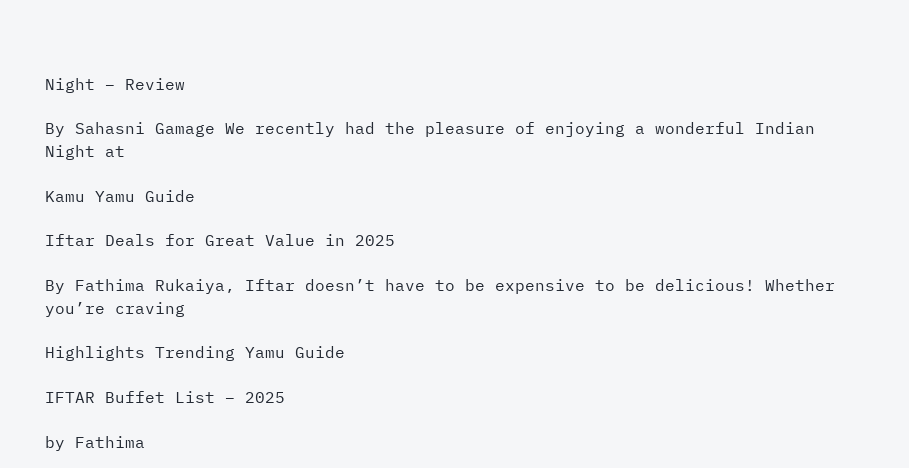Night – Review

By Sahasni Gamage We recently had the pleasure of enjoying a wonderful Indian Night at

Kamu Yamu Guide

Iftar Deals for Great Value in 2025

By Fathima Rukaiya, Iftar doesn’t have to be expensive to be delicious! Whether you’re craving

Highlights Trending Yamu Guide

IFTAR Buffet List – 2025

by Fathima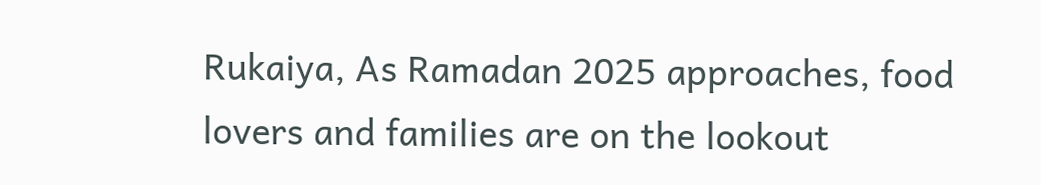Rukaiya, As Ramadan 2025 approaches, food lovers and families are on the lookout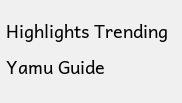Highlights Trending Yamu Guide